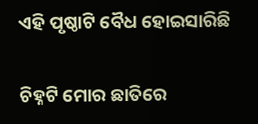ଏହି ପୃଷ୍ଠାଟି ବୈଧ ହୋଇସାରିଛି

ଚିହ୍ନଟି ମୋର ଛାତିରେ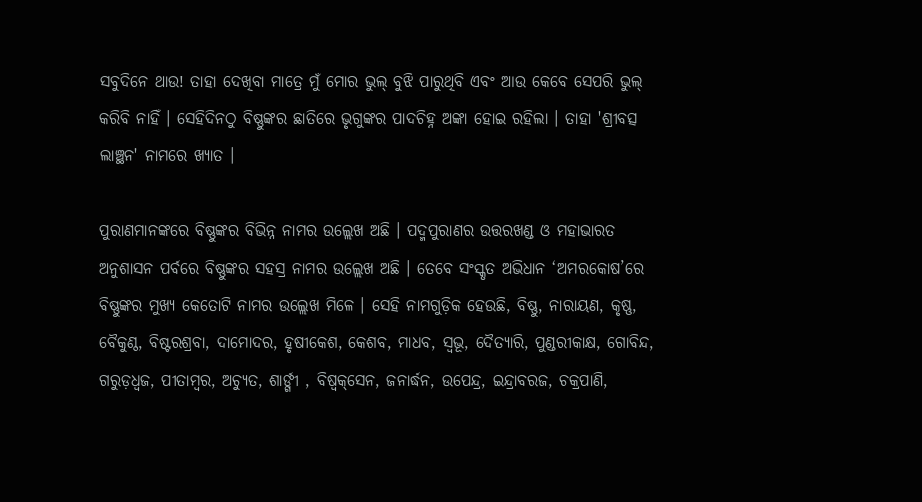ସବୁଦିନେ ଥାଉ! ତାହା ଦେଖିବା ମାତ୍ରେ ମୁଁ ମୋର ଭୁଲ୍ ବୁଝି ପାରୁଥିବି ଏବଂ ଆଉ କେବେ ସେପରି ଭୁଲ୍ କରିବି ନାହିଁ । ସେହିଦିନଠୁ ବିଷ୍ଣୁଙ୍କର ଛାତିରେ ଭୃଗୁଙ୍କର ପାଦଚିହ୍ନ ଅଙ୍କା ହୋଇ ରହିଲା । ତାହା 'ଶ୍ରୀବତ୍ସ ଲାଞ୍ଛନ' ନାମରେ ଖ୍ୟାତ ।

ପୁରାଣମାନଙ୍କରେ ବିଷ୍ଣୁଙ୍କର ବିଭିନ୍ନ ନାମର ଉଲ୍ଲେଖ ଅଛି । ପଦ୍ମପୁରାଣର ଉତ୍ତରଖଣ୍ଡ ଓ ମହାଭାରତ ଅନୁଶାସନ ପର୍ବରେ ବିଷ୍ଣୁଙ୍କର ସହସ୍ର ନାମର ଉଲ୍ଲେଖ ଅଛି । ତେବେ ସଂସ୍କୃତ ଅଭିଧାନ ‘ଅମରକୋଷ’ରେ ବିଷ୍ଣୁଙ୍କର ମୁଖ୍ୟ କେତୋଟି ନାମର ଉଲ୍ଲେଖ ମିଳେ । ସେହି ନାମଗୁଡ଼ିକ ହେଉଛି, ବିଷ୍ଣୁ, ନାରାୟଣ, କୃଷ୍ଣ, ବୈକୁଣ୍ଠ, ବିଷ୍ଟରଶ୍ରବା, ଦାମୋଦର, ହୃଷୀକେଶ, କେଶବ, ମାଧବ, ସ୍ୱଭୂ, ଦୈତ୍ୟାରି, ପୁଣ୍ଡରୀକାକ୍ଷ, ଗୋବିନ୍ଦ, ଗରୁଡ଼ଧ୍ୱଜ, ପୀତାମ୍ବର, ଅଚ୍ୟୁତ, ଶାର୍ଙ୍ଗୀ , ବିଷ୍ୱକ୍‌ସେନ, ଜନାର୍ଦ୍ଧନ, ଉପେନ୍ଦ୍ର, ଇନ୍ଦ୍ରାବରଜ, ଚକ୍ରପାଣି,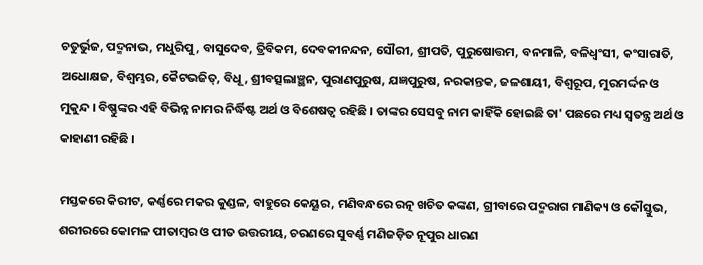ଚତୁର୍ଭୁଜ, ପଦ୍ମନାଭ, ମଧୁରିପୁ, ବାସୁଦେବ, ତ୍ରିବିକମ, ଦେବକୀନନ୍ଦନ, ସୌରୀ, ଶ୍ରୀପତି, ପୁରୁଷୋତ୍ତମ, ବନମାଳି, ବଳିଧ୍ୱଂସୀ, କଂସାରାତି, ଅଧୋକ୍ଷଜ, ବିଶ୍ୱମ୍ଭର, କୈଟଭଜିତ୍, ବିଧୂ, ଶ୍ରୀବତ୍ସଲାଞ୍ଛନ, ପୁରାଣପୁରୁଷ, ଯଜ୍ଞପୁରୁଷ, ନରକାନ୍ତକ, ଜଳଶାୟୀ, ବିଶ୍ୱରୂପ, ମୁରମର୍ଦ୍ଦନ ଓ ମୁକୁନ୍ଦ । ବିଷ୍ଣୁଙ୍କର ଏହି ବିଭିନ୍ନ ନାମର ନିର୍ଦ୍ଧିଷ୍ଟ ଅର୍ଥ ଓ ବିଶେଷତ୍ୱ ରହିଛି । ତାଙ୍କର ସେସବୁ ନାମ କାହିଁକି ହୋଇଛି ତା' ପଛରେ ମଧ୍ୟ ସ୍ୱତନ୍ତ୍ର ଅର୍ଥ ଓ କାହାଣୀ ରହିଛି ।

ମସ୍ତକରେ କିରୀଟ, କର୍ଣ୍ଣରେ ମକର କୁଣ୍ଡଳ, ବାହୁରେ କେୟୂର, ମଣିବନ୍ଧରେ ରତ୍ନ ଖଚିତ କଙ୍କଣ, ଗ୍ରୀବାରେ ପଦ୍ମରାଗ ମାଣିକ୍ୟ ଓ କୌସ୍ତୁଭ, ଶରୀରରେ କୋମଳ ପୀତାମ୍ବର ଓ ପୀତ ଉତ୍ତରୀୟ, ଚରଣରେ ସୁବର୍ଣ୍ଣ ମଣିଜଡ଼ିତ ନୂପୁର ଧାରଣ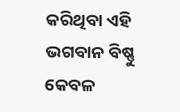କରିଥିବା ଏହି ଭଗବାନ ବିଷ୍ଣୁ କେବଳ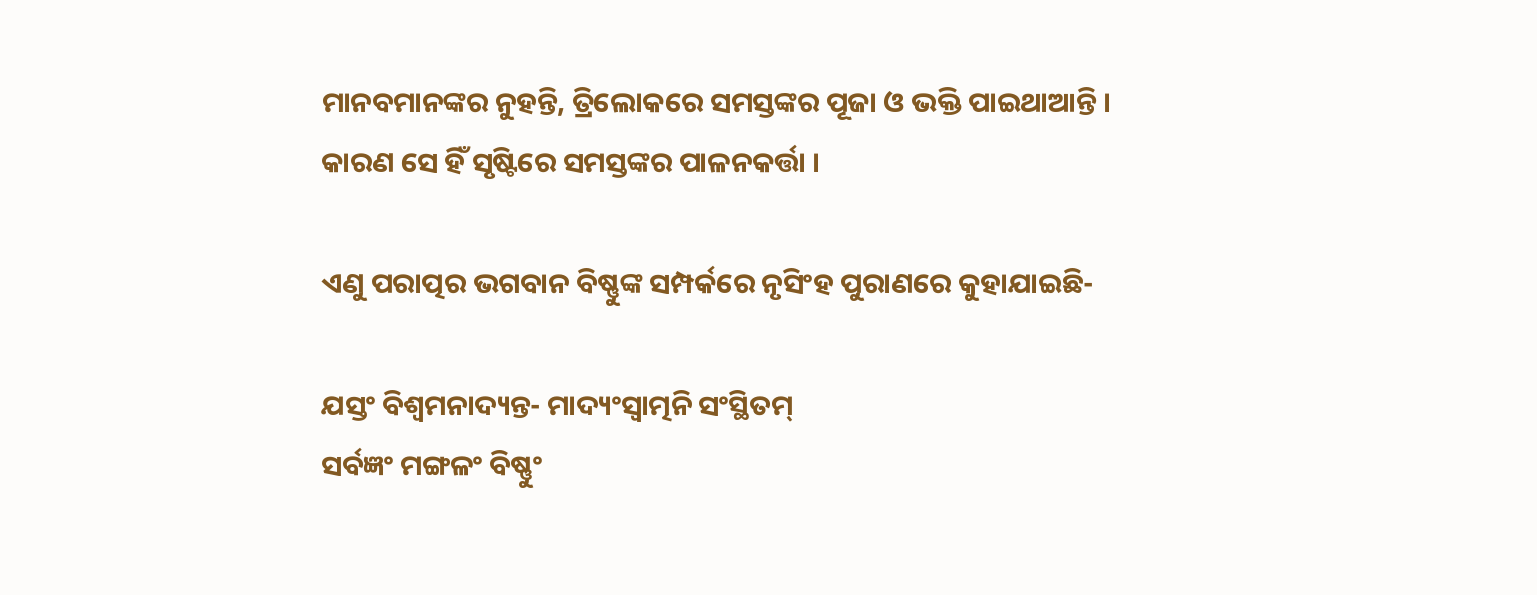ମାନବମାନଙ୍କର ନୁହନ୍ତି, ତ୍ରିଲୋକରେ ସମସ୍ତଙ୍କର ପୂଜା ଓ ଭକ୍ତି ପାଇଥାଆନ୍ତି । କାରଣ ସେ ହିଁ ସୃଷ୍ଟିରେ ସମସ୍ତଙ୍କର ପାଳନକର୍ତ୍ତା ।

ଏଣୁ ପରାତ୍ପର ଭଗବାନ ବିଷ୍ଣୁଙ୍କ ସମ୍ପର୍କରେ ନୃସିଂହ ପୁରାଣରେ କୁହାଯାଇଛି-

ଯସ୍ତଂ ବିଶ୍ୱମନାଦ୍ୟନ୍ତ- ମାଦ୍ୟଂସ୍ୱାତ୍ମନି ସଂସ୍ଥିତମ୍
ସର୍ବଜ୍ଞଂ ମଙ୍ଗଳଂ ବିଷ୍ଣୁଂ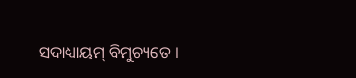ସଦାଧ୍ୟାୟମ୍ ବିମୁଚ୍ୟତେ ।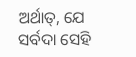ଅର୍ଥାତ୍, ଯେ ସର୍ବଦା ସେହି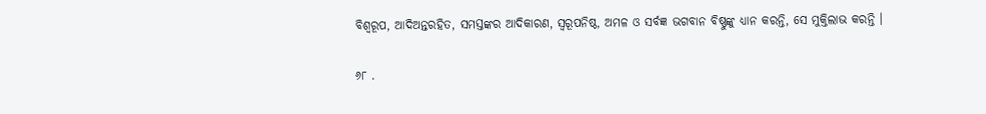ବିଶ୍ୱରୂପ, ଆଦିଅନ୍ତରହିତ, ସମସ୍ତଙ୍କର ଆଦିକାରଣ, ସ୍ୱରୂପନିଷ୍ଠ, ଅମଳ ଓ ସର୍ବଜ୍ଞ ଭଗବାନ ବିଷ୍ଣୁଙ୍କୁ ଧ୍ୟାନ କରନ୍ତି, ସେ ମୁକ୍ତିଲାଭ କରନ୍ତି ।

୬୮ .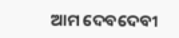ଆମ ଦେବଦେବୀ